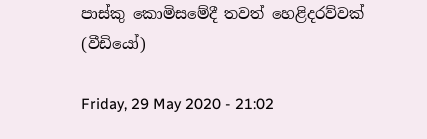පාස්කු කොමිසමේදී තවත් හෙළිදරව්වක් (වීඩියෝ)

Friday, 29 May 2020 - 21:02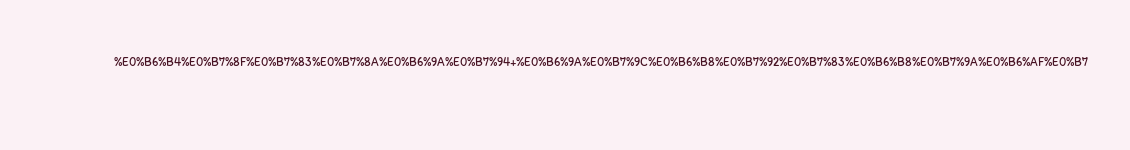%E0%B6%B4%E0%B7%8F%E0%B7%83%E0%B7%8A%E0%B6%9A%E0%B7%94+%E0%B6%9A%E0%B7%9C%E0%B6%B8%E0%B7%92%E0%B7%83%E0%B6%B8%E0%B7%9A%E0%B6%AF%E0%B7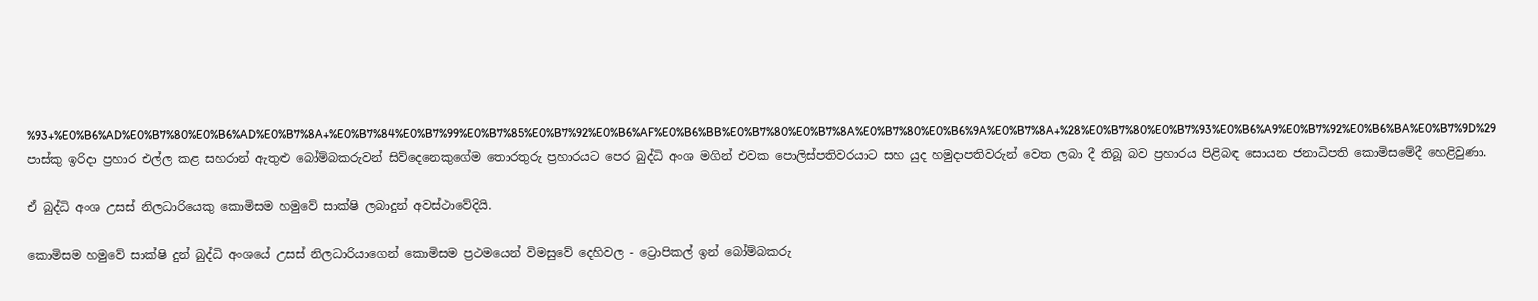%93+%E0%B6%AD%E0%B7%80%E0%B6%AD%E0%B7%8A+%E0%B7%84%E0%B7%99%E0%B7%85%E0%B7%92%E0%B6%AF%E0%B6%BB%E0%B7%80%E0%B7%8A%E0%B7%80%E0%B6%9A%E0%B7%8A+%28%E0%B7%80%E0%B7%93%E0%B6%A9%E0%B7%92%E0%B6%BA%E0%B7%9D%29
පාස්කු ඉරිදා ප්‍රහාර එල්ල කළ සහරාන් ඇතුළු බෝම්බකරුවන් සිව්දෙනෙකුගේම තොරතුරු ප්‍රහාරයට පෙර බුද්ධි අංශ මගින් එවක පොලිස්පතිවරයාට සහ යුද හමුදාපතිවරුන් වෙත ලබා දී තිබූ බව ප්‍රහාරය පිළිබඳ සොයන ජනාධිපති කොමිසමේදී හෙළිවුණා.

ඒ බුද්ධි අංශ උසස් නිලධාරියෙකු කොමිසම හමුවේ සාක්ෂි ලබාදුන් අවස්ථාවේදියි.

කොමිසම හමුවේ සාක්ෂි දුන් බුද්ධි අංශයේ උසස් නිලධාරියාගෙන් කොමිසම ප්‍රථමයෙන් විමසුවේ දෙහිවල - ට්‍රොපිකල් ඉන් බෝම්බකරු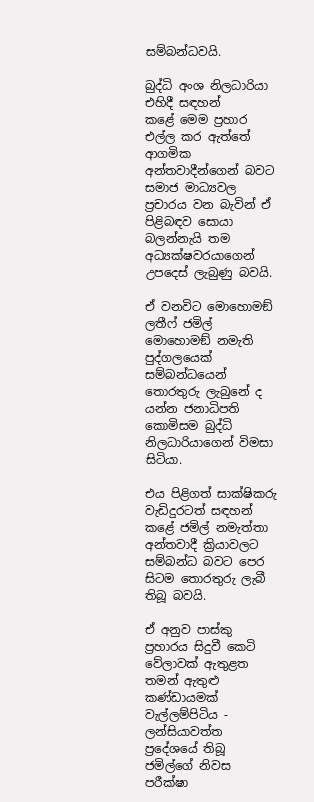සම්බන්ධවයි.

බුද්ධි අංශ නිලධාරියා එහිදී සඳහන් කළේ ‍මෙම ප්‍රහාර එල්ල කර ඇත්තේ ආගමික අන්තවාදීන්ගෙන් බවට සමාජ මාධ්‍යවල ප්‍රචාරය වන බැවින් ඒ පිළිබඳව සොයා බලන්නැයි තම අධ්‍යක්ෂවරයාගෙන් උපදෙස් ලැබුණු බවයි.

ඒ වනවිට මොහොමඞ් ලතීෆ් ජමිල් මොහොමඞ් නමැති පුද්ගලයෙක් සම්බන්ධයෙන් තොරතුරු ලැබුනේ ද යන්න ජනාධිපති කොමිසම බුද්ධි නිලධාරියාගෙන් විමසා සිටියා.

එය පිළිගත් සාක්ෂිකරු වැඩිදුරටත් සඳහන් කළේ ජමිල් නමැත්තා අන්තවාදී ක්‍රියාවලට සම්බන්ධ බවට පෙර සිටම තොරතුරු ලැබී තිබූ බවයි.

ඒ අනුව පාස්කු ප්‍රහාරය සිදුවී කෙටි වේලාවක් ඇතුළත තමන් ඇතුළු කණ්ඩායමක් වැල්ලම්පිටිය - ලන්සියාවත්ත ප්‍රදේශයේ තිබූ ජමිල්ගේ නිවස පරීක්ෂා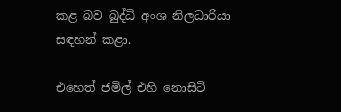කළ බව බුද්ධි අංශ නිලධාරියා සඳහන් කළා.

එහෙත් ජමිල් එහි නොසිටි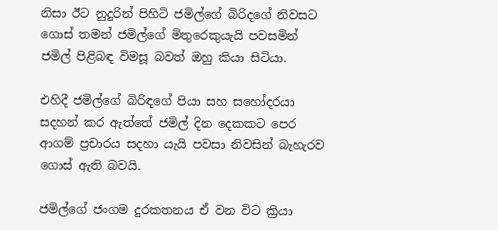නිසා ඊට නුදුරින් පිහිටි ජමිල්ගේ බිරිදගේ නිවසට ගොස් තමන් ජමිල්ගේ මිතුරෙකුයැයි පවසමින් ජමිල් පිළිබඳ විමසූ බවත් ඔහු කියා සිටියා.

එහිදී ජමිල්ගේ බිරිඳගේ පියා සහ සහෝදරයා සදහන් කර ඇත්තේ ජමිල් දින දෙකකට පෙර ආගම් ප්‍රචාරය සදහා යැයි පවසා නිවසින් බැහැරව ගොස් ඇති බවයි.

ජමිල්ගේ ජංගම දුරකතනය ඒ වන විට ක්‍රියා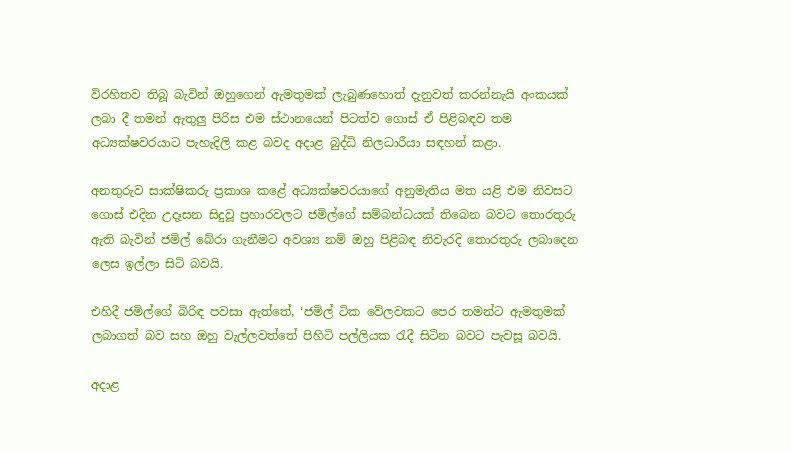විරහිතව තිබූ බැවින් ඔහුගෙන් ඇමතුමක් ලැබුණහොත් දැනුවත් කරන්නැයි අංකයක් ලබා දී තමන් ඇතුලු‍ පිරිස එම ස්ථානයෙන් පිටත්ව ගොස් ඒ පිළිබඳව තම අධ්‍යක්ෂවරයාට පැහැදිලි කළ බවද අදාළ බුද්ධි නිලධාරීයා සඳහන් කළා.

අනතුරුව සාක්ෂිකරු ප්‍රකාශ කළේ අධ්‍යක්ෂවරයාගේ අනුමැතිය මත යළි එම නිවසට ගොස් එදින උදෑසන සිදුවූ ප්‍රහාරවලට ජමිල්ගේ සම්බන්ධයක් තිබෙන බවට තොරතුරු ඇති බැවින් ජමිල් බේරා ගැනීමට අවශ්‍ය නම් ඔහු පිළිබඳ නිවැරදි තොරතුරු ලබාදෙන ලෙස ඉල්ලා සිටි බවයි.

එහිදී ජමිල්ගේ බිරිඳ පවසා ඇත්තේ, ‘ජමිල් ටික වේලවකට පෙර තමන්ට ඇමතුමක් ලබාගත් බව සහ ඔහු වැල්ලවත්තේ පිහිටි පල්ලියක රැදී සිටින බවට පැවසූ බවයි.

අදාළ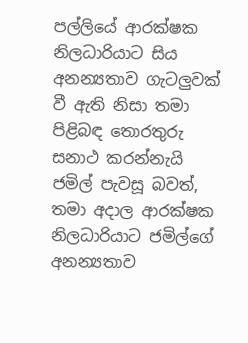පල්ලියේ ආරක්ෂක නිලධාරියාට සිය අනන්‍යතාව ගැටලු‍වක් වී ඇති නිසා තමා පිළිබඳ තොරතුරු සනාථ කරන්නැයි ජමිල් පැවසූ බවත්, තමා අදාල ආරක්ෂක නිලධාරියාට ජමිල්ගේ අනන්‍යතාව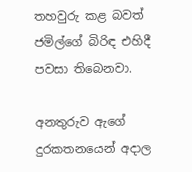තහවුරු කළ බවත් ජමිල්ගේ බිරිඳ එහිදී පවසා තිබෙනවා.

අනතුරුව ඇගේ දුරකතනයෙන් අදාල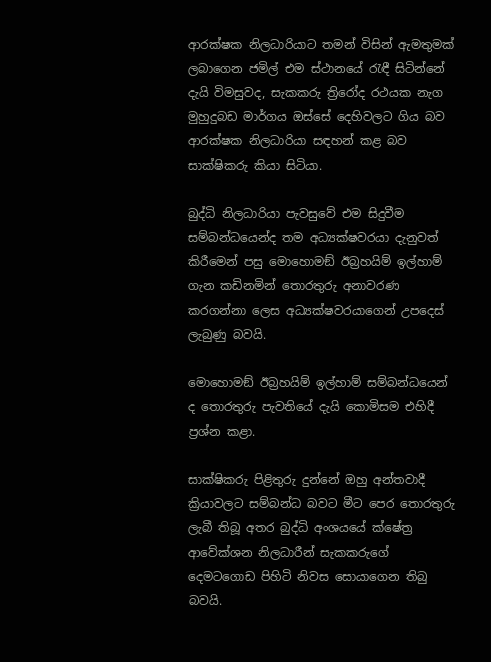ආරක්ෂක නිලධාරියාට තමන් විසින් ඇමතුමක් ලබාගෙන ජමිල් එම ස්ථානයේ රැඳී සිටින්නේ දැයි විමසුවද, සැකකරු ත්‍රිරෝද රථයක නැග මුහුදුබඩ මාර්ගය ඔස්සේ දෙහිවලට ගිය බව ආරක්ෂක නිලධාරියා සඳහන් කළ බව සාක්ෂිකරු කියා සිටියා.

බුද්ධි නිලධාරියා පැවසුවේ එම සිදුවීම සම්බන්ධයෙන්ද තම අධ්‍යක්ෂවරයා දැනුවත් කිරීමෙන් පසු මොහොමඞ් ඊබ්‍රහයිම් ඉල්හාම් ගැන කඩිනමින් තොරතුරු අනාවරණ කරගන්නා ලෙස අධ්‍යක්ෂවරයාගෙන් උපදෙස් ලැබුණු බවයි.

මොහොමඞ් ඊබ්‍රහයිම් ඉල්හාම් සම්බන්ධයෙන් ද තොරතුරු පැවතියේ දැයි කොමිසම එහිදී ප්‍රශ්න කළා.

සාක්ෂිකරු පිළිතුරු දුන්නේ ඔහු අන්තවාදී ක්‍රියාවලට සම්බන්ධ බවට මීට පෙර තොරතුරු ලැබී තිබූ අතර බුද්ධි අංශයයේ ක්ෂේත්‍ර ආවේක්ශන නිලධාරීන් සැකකරුගේ දෙමටගොඩ පිහිටි නිවස සොයාගෙන තිබු බවයි.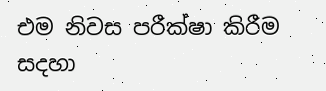එම නිවස පරීක්ෂා කිරීම සදහා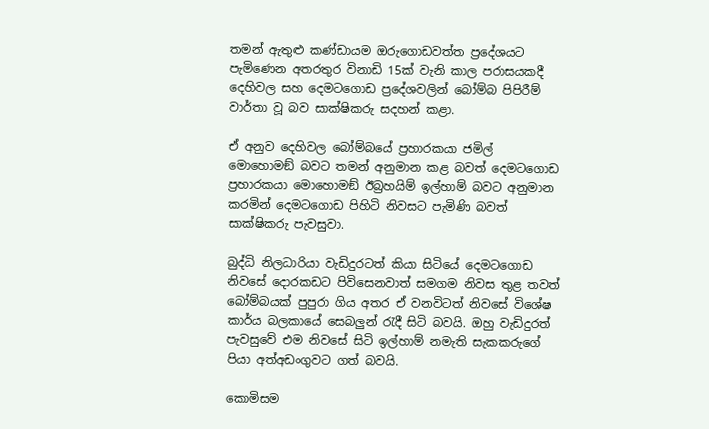තමන් ඇතුළු කණ්ඩායම ඔරුගොඩවත්ත ප්‍රදේශයට පැමිණෙන අතරතුර විනාඩි 15ක් වැනි කාල පරාසයකදී දෙහිවල සහ දෙමටගොඩ ප්‍රදේශවලින් බෝම්බ පිපිරීම් වාර්තා වූ බව සාක්ෂිකරු සදහන් කළා.

ඒ අනුව දෙහිවල බෝම්බයේ ප්‍රහාරකයා ජමිල් මොහොමඞ් බවට තමන් අනුමාන කළ බවත් දෙමටගොඩ ප්‍රහාරකයා මොහොමඞ් ඊබ්‍රහයිම් ඉල්හාම් බවට අනුමාන කරමින් දෙමටගොඩ පිහිටි නිවසට පැමිණි බවත් සාක්ෂිකරු පැවසුවා.

බුද්ධි නිලධාරියා වැඩිදුරටත් කියා සිටියේ දෙමටගොඩ නිවසේ දොරකඩට පිවිසෙනවාත් සමගම නිවස තුළ තවත් බෝම්බයක් පුපුරා ගිය අතර ඒ වනවිටත් නිවසේ විශේෂ කාර්ය බලකායේ සෙබලු‍න් රැදී සිටි බවයි. ඔහු වැඩිදුරත් පැවසුවේ එම නිවසේ සිටි ඉල්හාම් නමැති සැකකරුගේ පියා අත්අඩංගුවට ගත් බවයි.

කොමිසම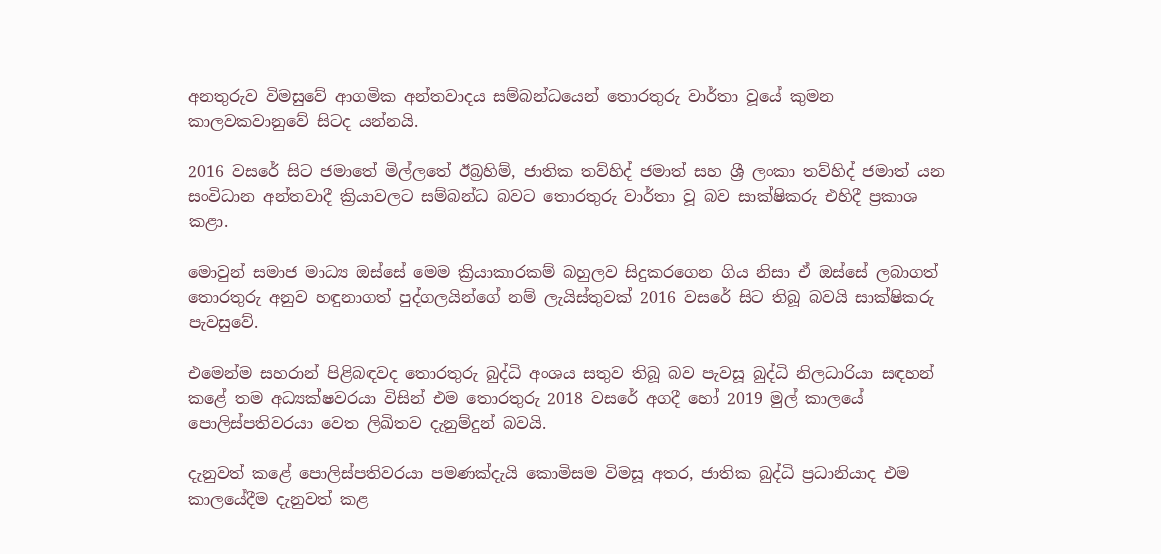අනතුරුව විමසුවේ ආගමික අන්තවාදය සම්බන්ධයෙන් තොරතුරු වාර්තා වූයේ කුමන කාලවකවානුවේ සිටද යන්නයි.

2016 වසරේ සිට ජමාතේ මිල්ලතේ ඊබ්‍රහිම්, ජාතික තව්හිද් ජමාත් සහ ශ්‍රී ලංකා තව්හිද් ජමාත් යන සංවිධාන අන්තවාදී ක්‍රියාවලට සම්බන්ධ බවට තොරතුරු වාර්තා වූ බව සාක්ෂිකරු එහිදී ප්‍රකාශ කළා.

මොවුන් සමාජ මාධ්‍ය ඔස්සේ මෙම ක්‍රියාකාරකම් බහුලව සිදුකරගෙන ගිය නිසා ඒ ඔස්සේ ලබාගත් තොරතුරු අනුව හඳුනාගත් පුද්ගලයින්ගේ නම් ලැයිස්තුවක් 2016 වසරේ සිට තිබූ බවයි සාක්ෂිකරු පැවසුවේ.

එමෙන්ම සහරාන් පිළිබඳවද තොරතුරු බුද්ධි අංශය සතුව තිබූ බව පැවසූ බුද්ධි නිලධාරියා සඳහන් කළේ තම අධ්‍යක්ෂවරයා විසින් එම තොරතුරු 2018 වසරේ අගදී හෝ 2019 මුල් කාලයේ පොලිස්පතිවරයා වෙත ලිඛිතව දැනුම්දුන් බවයි.

දැනුවත් කළේ පොලිස්පතිවරයා පමණක්දැයි කොමිසම විමසූ අතර, ජාතික බුද්ධි ප්‍රධානියාද එම කාලයේදීම දැනුවත් කළ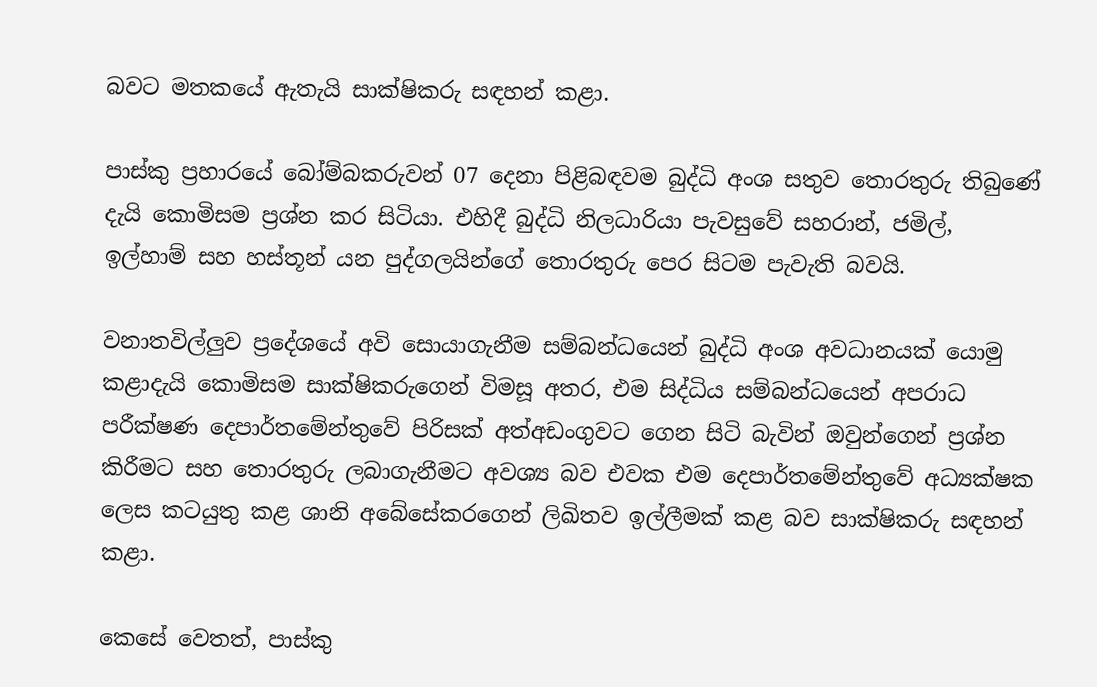බවට මතකයේ ඇතැයි සාක්ෂිකරු සඳහන් කළා.

පාස්කු ප්‍රහාරයේ බෝම්බකරුවන් 07 දෙනා පිළිබඳවම බුද්ධි අංශ සතුව තොරතුරු තිබුණේ දැයි කොමිසම ප්‍රශ්න කර සිටියා. එහිදී බුද්ධි නිලධාරියා පැවසුවේ සහරාන්, ජමිල්, ඉල්හාම් සහ හස්තූන් යන පුද්ගලයින්ගේ තොරතුරු පෙර සිටම පැවැති බවයි.

වනාතවිල්ලු‍ව ප්‍රදේශයේ අවි සොයාගැනීම සම්බන්ධයෙන් බුද්ධි අංශ අවධානයක් යොමු කළාදැයි කොමිසම සාක්ෂිකරුගෙන් විමසූ අතර, එම සිද්ධිය සම්බන්ධයෙන් අපරාධ පරීක්ෂණ දෙපාර්තමේන්තුවේ පිරිසක් අත්අඩංගුවට ගෙන සිටි බැවින් ඔවුන්ගෙන් ප්‍රශ්න කිරීමට සහ තොරතුරු ලබාගැනීමට අවශ්‍ය බව එවක එම දෙපාර්තමේන්තුවේ අධ්‍යක්ෂක ලෙස කටයුතු කළ ශානි අබේසේකරගෙන් ලිඛිතව ඉල්ලීමක් කළ බව සාක්ෂිකරු සඳහන් කළා.

කෙසේ වෙතත්, පාස්කු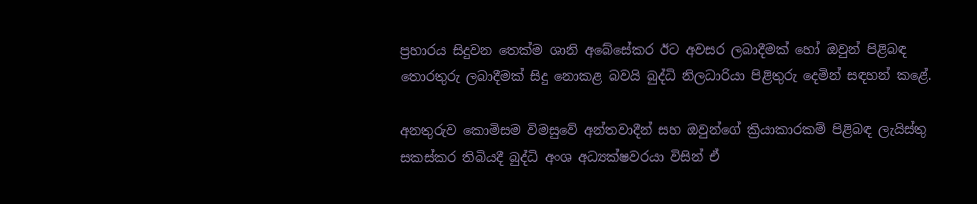ප්‍රහාරය සිදුවන තෙක්ම ශානි අබේසේකර ඊට අවසර ලබාදීමක් හෝ ඔවුන් පිළිබඳ තොරතුරු ලබාදීමක් සිදු නොකළ බවයි බුද්ධි නිලධාරියා පිළිතුරු දෙමින් සඳහන් කළේ.

අනතුරුව කොමිසම විමසුවේ අන්තවාදීන් සහ ඔවුන්ගේ ක්‍රියාකාරකම් පිළිබඳ ලැයිස්තු සකස්කර තිබියදී බුද්ධි අංශ අධ්‍යක්ෂවරයා විසින් ඒ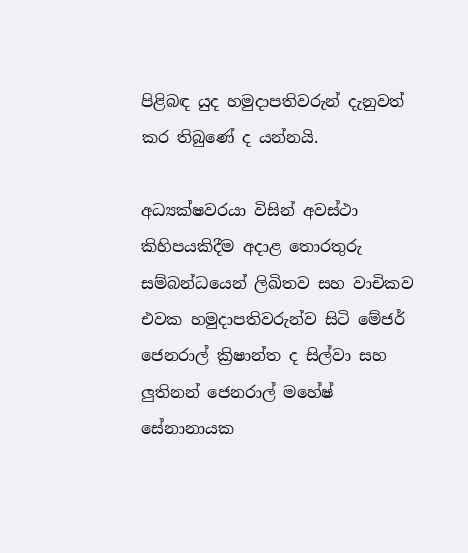පිළිබඳ යුද හමුදාපතිවරුන් දැනුවත් කර තිබුණේ ද යන්නයි.

අධ්‍යක්ෂවරයා විසින් අවස්ථා කිහිපයකිදීම අදාළ තොරතුරු සම්බන්ධයෙන් ලිඛිතව සහ වාචිකව එවක හමුදාපතිවරුන්ව සිටි මේජර් ජෙනරාල් ක්‍රිෂාන්ත ද සිල්වා සහ ලු‍තිනන් ජෙනරාල් මහේෂ් සේනානායක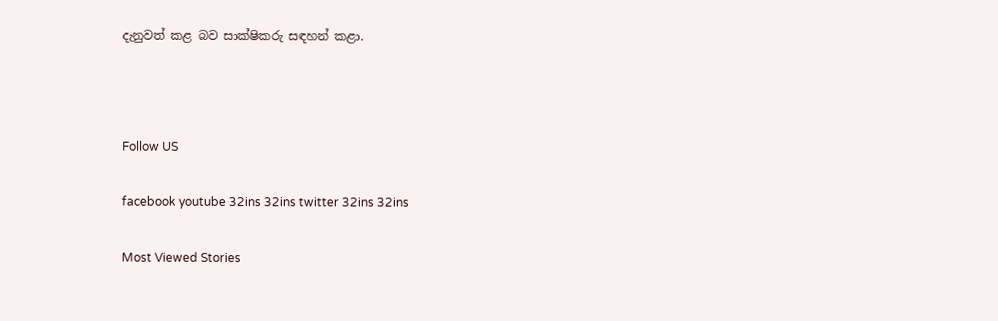දැනුවත් කළ බව සාක්ෂිකරු සඳහන් කළා.



Follow US

facebook youtube 32ins 32ins twitter 32ins 32ins

Most Viewed Stories